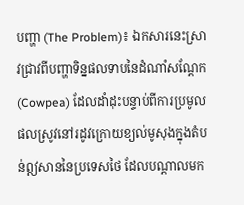បញ្ហា (The Problem)៖ ឯកសារនេះស្រាវជ្រាវពីបញ្ហាទិន្នផលទាបនៃដំណាំសណ្តែក (Cowpea) ដែលដាំដុះបន្ទាប់ពីការប្រមូលផលស្រូវនៅរដូវក្រោយខ្យល់មូសុងក្នុងតំបន់ឦសាននៃប្រទេសថៃ ដែលបណ្តាលមក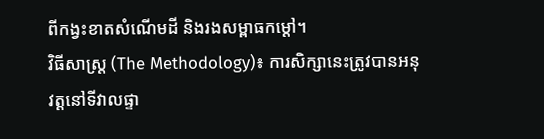ពីកង្វះខាតសំណើមដី និងរងសម្ពាធកម្តៅ។
វិធីសាស្ត្រ (The Methodology)៖ ការសិក្សានេះត្រូវបានអនុវត្តនៅទីវាលផ្ទា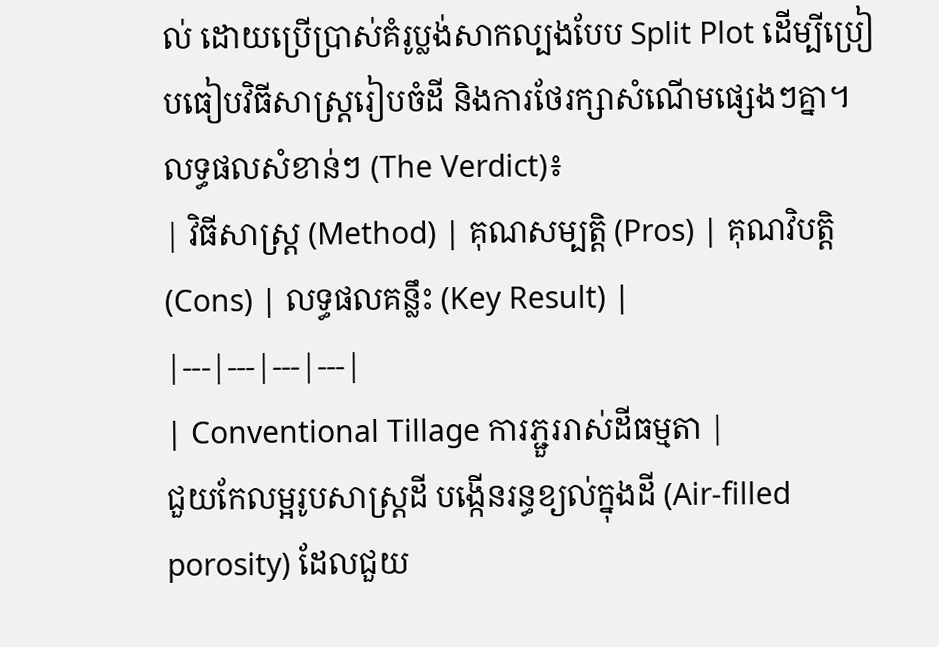ល់ ដោយប្រើប្រាស់គំរូប្លង់សាកល្បងបែប Split Plot ដើម្បីប្រៀបធៀបវិធីសាស្ត្ររៀបចំដី និងការថែរក្សាសំណើមផ្សេងៗគ្នា។
លទ្ធផលសំខាន់ៗ (The Verdict)៖
| វិធីសាស្ត្រ (Method) | គុណសម្បត្តិ (Pros) | គុណវិបត្តិ (Cons) | លទ្ធផលគន្លឹះ (Key Result) |
|---|---|---|---|
| Conventional Tillage ការភ្ជួររាស់ដីធម្មតា |
ជួយកែលម្អរូបសាស្ត្រដី បង្កើនរន្ធខ្យល់ក្នុងដី (Air-filled porosity) ដែលជួយ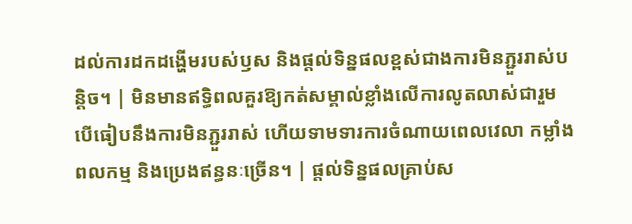ដល់ការដកដង្ហើមរបស់ឫស និងផ្តល់ទិន្នផលខ្ពស់ជាងការមិនភ្ជួររាស់បន្តិច។ | មិនមានឥទ្ធិពលគួរឱ្យកត់សម្គាល់ខ្លាំងលើការលូតលាស់ជារួម បើធៀបនឹងការមិនភ្ជួររាស់ ហើយទាមទារការចំណាយពេលវេលា កម្លាំងពលកម្ម និងប្រេងឥន្ធនៈច្រើន។ | ផ្តល់ទិន្នផលគ្រាប់ស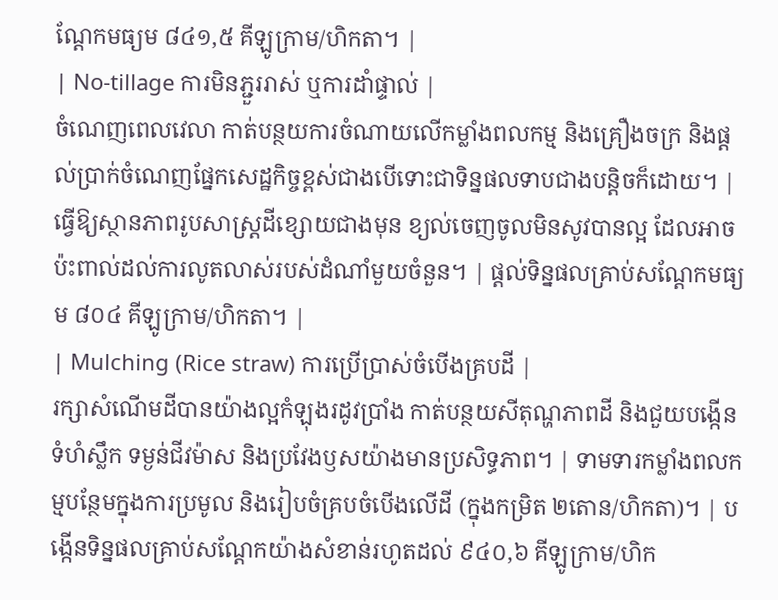ណ្តែកមធ្យម ៨៤១,៥ គីឡូក្រាម/ហិកតា។ |
| No-tillage ការមិនភ្ជួររាស់ ឬការដាំផ្ទាល់ |
ចំណេញពេលវេលា កាត់បន្ថយការចំណាយលើកម្លាំងពលកម្ម និងគ្រឿងចក្រ និងផ្តល់ប្រាក់ចំណេញផ្នែកសេដ្ឋកិច្ចខ្ពស់ជាងបើទោះជាទិន្នផលទាបជាងបន្តិចក៏ដោយ។ | ធ្វើឱ្យស្ថានភាពរូបសាស្ត្រដីខ្សោយជាងមុន ខ្យល់ចេញចូលមិនសូវបានល្អ ដែលអាចប៉ះពាល់ដល់ការលូតលាស់របស់ដំណាំមួយចំនួន។ | ផ្តល់ទិន្នផលគ្រាប់សណ្តែកមធ្យម ៨០៤ គីឡូក្រាម/ហិកតា។ |
| Mulching (Rice straw) ការប្រើប្រាស់ចំបើងគ្របដី |
រក្សាសំណើមដីបានយ៉ាងល្អកំឡុងរដូវប្រាំង កាត់បន្ថយសីតុណ្ហភាពដី និងជួយបង្កើនទំហំស្លឹក ទម្ងន់ជីវម៉ាស និងប្រវែងឫសយ៉ាងមានប្រសិទ្ធភាព។ | ទាមទារកម្លាំងពលកម្មបន្ថែមក្នុងការប្រមូល និងរៀបចំគ្របចំបើងលើដី (ក្នុងកម្រិត ២តោន/ហិកតា)។ | បង្កើនទិន្នផលគ្រាប់សណ្តែកយ៉ាងសំខាន់រហូតដល់ ៩៤០,៦ គីឡូក្រាម/ហិក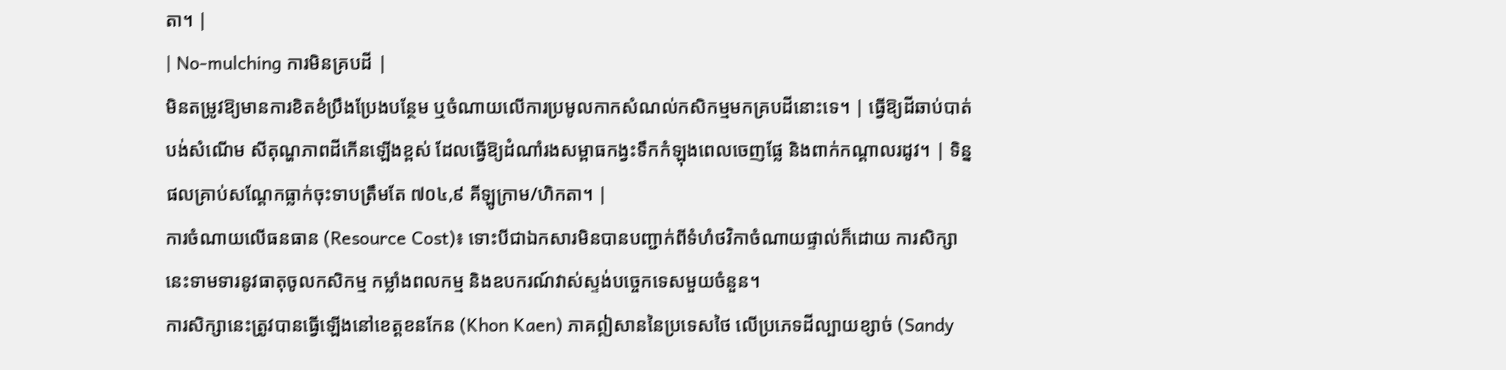តា។ |
| No-mulching ការមិនគ្របដី |
មិនតម្រូវឱ្យមានការខិតខំប្រឹងប្រែងបន្ថែម ឬចំណាយលើការប្រមូលកាកសំណល់កសិកម្មមកគ្របដីនោះទេ។ | ធ្វើឱ្យដីឆាប់បាត់បង់សំណើម សីតុណ្ហភាពដីកើនឡើងខ្ពស់ ដែលធ្វើឱ្យដំណាំរងសម្ពាធកង្វះទឹកកំឡុងពេលចេញផ្លែ និងពាក់កណ្តាលរដូវ។ | ទិន្នផលគ្រាប់សណ្តែកធ្លាក់ចុះទាបត្រឹមតែ ៧០៤,៩ គីឡូក្រាម/ហិកតា។ |
ការចំណាយលើធនធាន (Resource Cost)៖ ទោះបីជាឯកសារមិនបានបញ្ជាក់ពីទំហំថវិកាចំណាយផ្ទាល់ក៏ដោយ ការសិក្សានេះទាមទារនូវធាតុចូលកសិកម្ម កម្លាំងពលកម្ម និងឧបករណ៍វាស់ស្ទង់បច្ចេកទេសមួយចំនួន។
ការសិក្សានេះត្រូវបានធ្វើឡើងនៅខេត្តខនកែន (Khon Kaen) ភាគឦសាននៃប្រទេសថៃ លើប្រភេទដីល្បាយខ្សាច់ (Sandy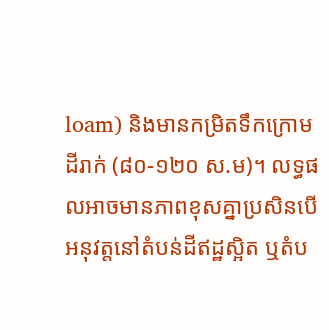loam) និងមានកម្រិតទឹកក្រោមដីរាក់ (៨០-១២០ ស.ម)។ លទ្ធផលអាចមានភាពខុសគ្នាប្រសិនបើអនុវត្តនៅតំបន់ដីឥដ្ឋស្អិត ឬតំប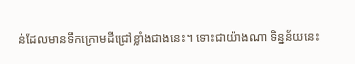ន់ដែលមានទឹកក្រោមដីជ្រៅខ្លាំងជាងនេះ។ ទោះជាយ៉ាងណា ទិន្នន័យនេះ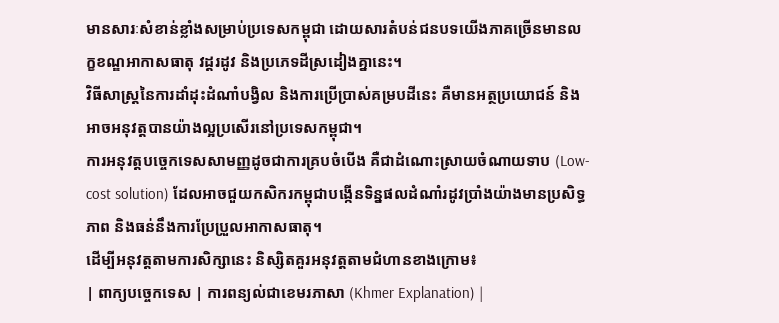មានសារៈសំខាន់ខ្លាំងសម្រាប់ប្រទេសកម្ពុជា ដោយសារតំបន់ជនបទយើងភាគច្រើនមានលក្ខខណ្ឌអាកាសធាតុ វដ្តរដូវ និងប្រភេទដីស្រដៀងគ្នានេះ។
វិធីសាស្ត្រនៃការដាំដុះដំណាំបង្វិល និងការប្រើប្រាស់គម្របដីនេះ គឺមានអត្ថប្រយោជន៍ និងអាចអនុវត្តបានយ៉ាងល្អប្រសើរនៅប្រទេសកម្ពុជា។
ការអនុវត្តបច្ចេកទេសសាមញ្ញដូចជាការគ្របចំបើង គឺជាដំណោះស្រាយចំណាយទាប (Low-cost solution) ដែលអាចជួយកសិករកម្ពុជាបង្កើនទិន្នផលដំណាំរដូវប្រាំងយ៉ាងមានប្រសិទ្ធភាព និងធន់នឹងការប្រែប្រួលអាកាសធាតុ។
ដើម្បីអនុវត្តតាមការសិក្សានេះ និស្សិតគួរអនុវត្តតាមជំហានខាងក្រោម៖
| ពាក្យបច្ចេកទេស | ការពន្យល់ជាខេមរភាសា (Khmer Explanation) |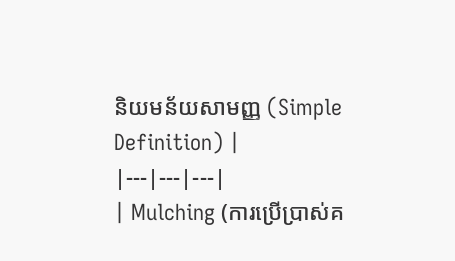និយមន័យសាមញ្ញ (Simple Definition) |
|---|---|---|
| Mulching (ការប្រើប្រាស់គ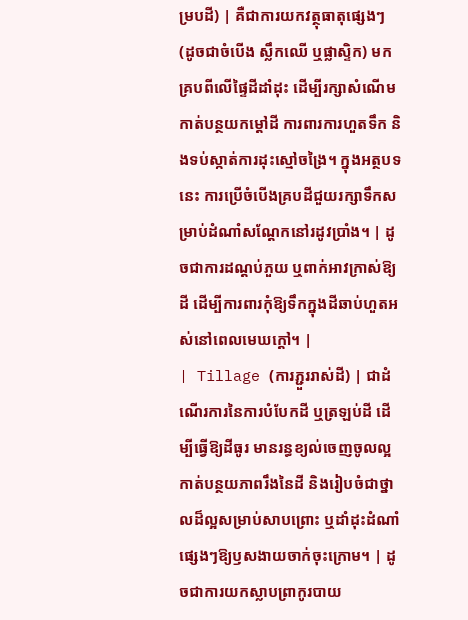ម្របដី) | គឺជាការយកវត្ថុធាតុផ្សេងៗ (ដូចជាចំបើង ស្លឹកឈើ ឬផ្លាស្ទិក) មកគ្របពីលើផ្ទៃដីដាំដុះ ដើម្បីរក្សាសំណើម កាត់បន្ថយកម្តៅដី ការពារការហួតទឹក និងទប់ស្កាត់ការដុះស្មៅចង្រៃ។ ក្នុងអត្ថបទនេះ ការប្រើចំបើងគ្របដីជួយរក្សាទឹកសម្រាប់ដំណាំសណ្តែកនៅរដូវប្រាំង។ | ដូចជាការដណ្ដប់ភួយ ឬពាក់អាវក្រាស់ឱ្យដី ដើម្បីការពារកុំឱ្យទឹកក្នុងដីឆាប់ហួតអស់នៅពេលមេឃក្តៅ។ |
| Tillage (ការភ្ជួររាស់ដី) | ជាដំណើរការនៃការបំបែកដី ឬត្រឡប់ដី ដើម្បីធ្វើឱ្យដីធូរ មានរន្ធខ្យល់ចេញចូលល្អ កាត់បន្ថយភាពរឹងនៃដី និងរៀបចំជាថ្នាលដ៏ល្អសម្រាប់សាបព្រោះ ឬដាំដុះដំណាំផ្សេងៗឱ្យឫសងាយចាក់ចុះក្រោម។ | ដូចជាការយកស្លាបព្រាកូរបាយ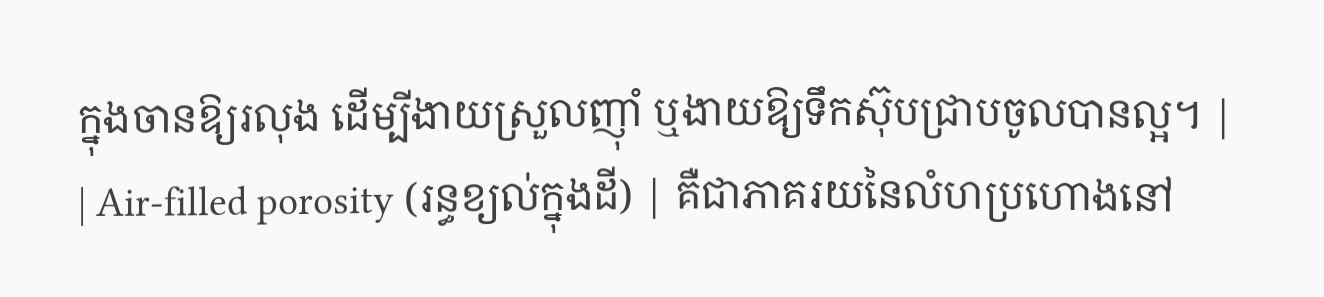ក្នុងចានឱ្យរលុង ដើម្បីងាយស្រួលញ៉ាំ ឬងាយឱ្យទឹកស៊ុបជ្រាបចូលបានល្អ។ |
| Air-filled porosity (រន្ធខ្យល់ក្នុងដី) | គឺជាភាគរយនៃលំហប្រហោងនៅ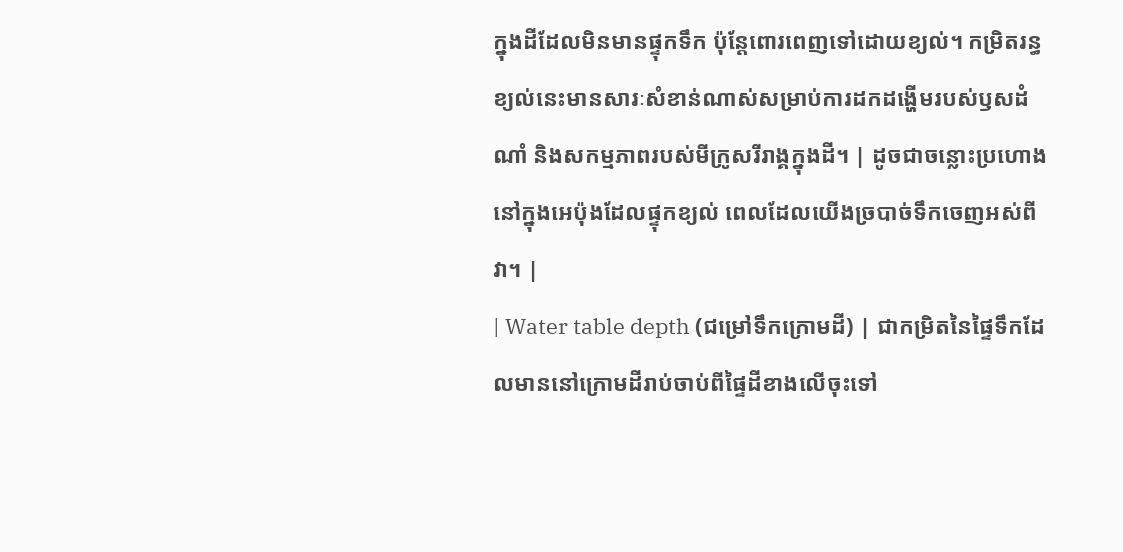ក្នុងដីដែលមិនមានផ្ទុកទឹក ប៉ុន្តែពោរពេញទៅដោយខ្យល់។ កម្រិតរន្ធខ្យល់នេះមានសារៈសំខាន់ណាស់សម្រាប់ការដកដង្ហើមរបស់ឫសដំណាំ និងសកម្មភាពរបស់មីក្រូសរីរាង្គក្នុងដី។ | ដូចជាចន្លោះប្រហោងនៅក្នុងអេប៉ុងដែលផ្ទុកខ្យល់ ពេលដែលយើងច្របាច់ទឹកចេញអស់ពីវា។ |
| Water table depth (ជម្រៅទឹកក្រោមដី) | ជាកម្រិតនៃផ្ទៃទឹកដែលមាននៅក្រោមដីរាប់ចាប់ពីផ្ទៃដីខាងលើចុះទៅ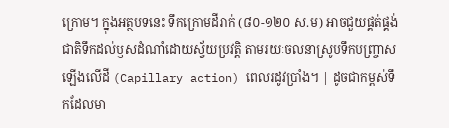ក្រោម។ ក្នុងអត្ថបទនេះ ទឹកក្រោមដីរាក់ (៨០-១២០ ស.ម) អាចជួយផ្គត់ផ្គង់ជាតិទឹកដល់ឫសដំណាំដោយស្វ័យប្រវត្តិ តាមរយៈចលនាស្រូបទឹកបញ្ច្រាសឡើងលើដី (Capillary action) ពេលរដូវប្រាំង។ | ដូចជាកម្ពស់ទឹកដែលមា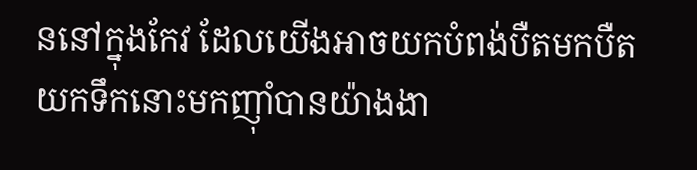ននៅក្នុងកែវ ដែលយើងអាចយកបំពង់បឺតមកបឺតយកទឹកនោះមកញ៉ាំបានយ៉ាងងា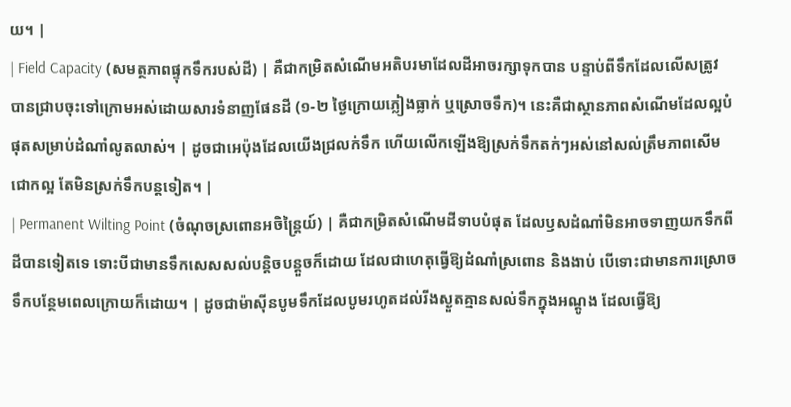យ។ |
| Field Capacity (សមត្ថភាពផ្ទុកទឹករបស់ដី) | គឺជាកម្រិតសំណើមអតិបរមាដែលដីអាចរក្សាទុកបាន បន្ទាប់ពីទឹកដែលលើសត្រូវបានជ្រាបចុះទៅក្រោមអស់ដោយសារទំនាញផែនដី (១-២ ថ្ងៃក្រោយភ្លៀងធ្លាក់ ឬស្រោចទឹក)។ នេះគឺជាស្ថានភាពសំណើមដែលល្អបំផុតសម្រាប់ដំណាំលូតលាស់។ | ដូចជាអេប៉ុងដែលយើងជ្រលក់ទឹក ហើយលើកឡើងឱ្យស្រក់ទឹកតក់ៗអស់នៅសល់ត្រឹមភាពសើមជោកល្អ តែមិនស្រក់ទឹកបន្តទៀត។ |
| Permanent Wilting Point (ចំណុចស្រពោនអចិន្ត្រៃយ៍) | គឺជាកម្រិតសំណើមដីទាបបំផុត ដែលឫសដំណាំមិនអាចទាញយកទឹកពីដីបានទៀតទេ ទោះបីជាមានទឹកសេសសល់បន្តិចបន្តួចក៏ដោយ ដែលជាហេតុធ្វើឱ្យដំណាំស្រពោន និងងាប់ បើទោះជាមានការស្រោចទឹកបន្ថែមពេលក្រោយក៏ដោយ។ | ដូចជាម៉ាស៊ីនបូមទឹកដែលបូមរហូតដល់រីងស្ងួតគ្មានសល់ទឹកក្នុងអណ្តូង ដែលធ្វើឱ្យ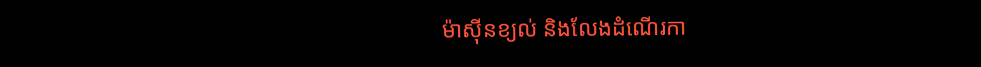ម៉ាស៊ីនខ្យល់ និងលែងដំណើរកា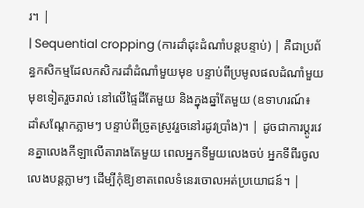រ។ |
| Sequential cropping (ការដាំដុះដំណាំបន្តបន្ទាប់) | គឺជាប្រព័ន្ធកសិកម្មដែលកសិករដាំដំណាំមួយមុខ បន្ទាប់ពីប្រមូលផលដំណាំមួយមុខទៀតរួចរាល់ នៅលើផ្ទៃដីតែមួយ និងក្នុងឆ្នាំតែមួយ (ឧទាហរណ៍៖ ដាំសណ្តែកភ្លាមៗ បន្ទាប់ពីច្រូតស្រូវរួចនៅរដូវប្រាំង)។ | ដូចជាការប្តូរវេនគ្នាលេងកីឡាលើតារាងតែមួយ ពេលអ្នកទីមួយលេងចប់ អ្នកទីពីរចូលលេងបន្តភ្លាមៗ ដើម្បីកុំឱ្យខាតពេលទំនេរចោលអត់ប្រយោជន៍។ |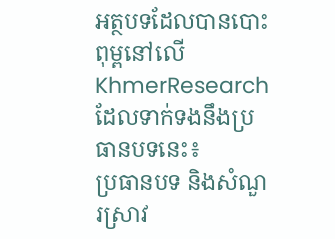អត្ថបទដែលបានបោះពុម្ពនៅលើ KhmerResearch ដែលទាក់ទងនឹងប្រធានបទនេះ៖
ប្រធានបទ និងសំណួរស្រាវ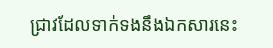ជ្រាវដែលទាក់ទងនឹងឯកសារនេះ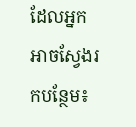ដែលអ្នកអាចស្វែងរកបន្ថែម៖